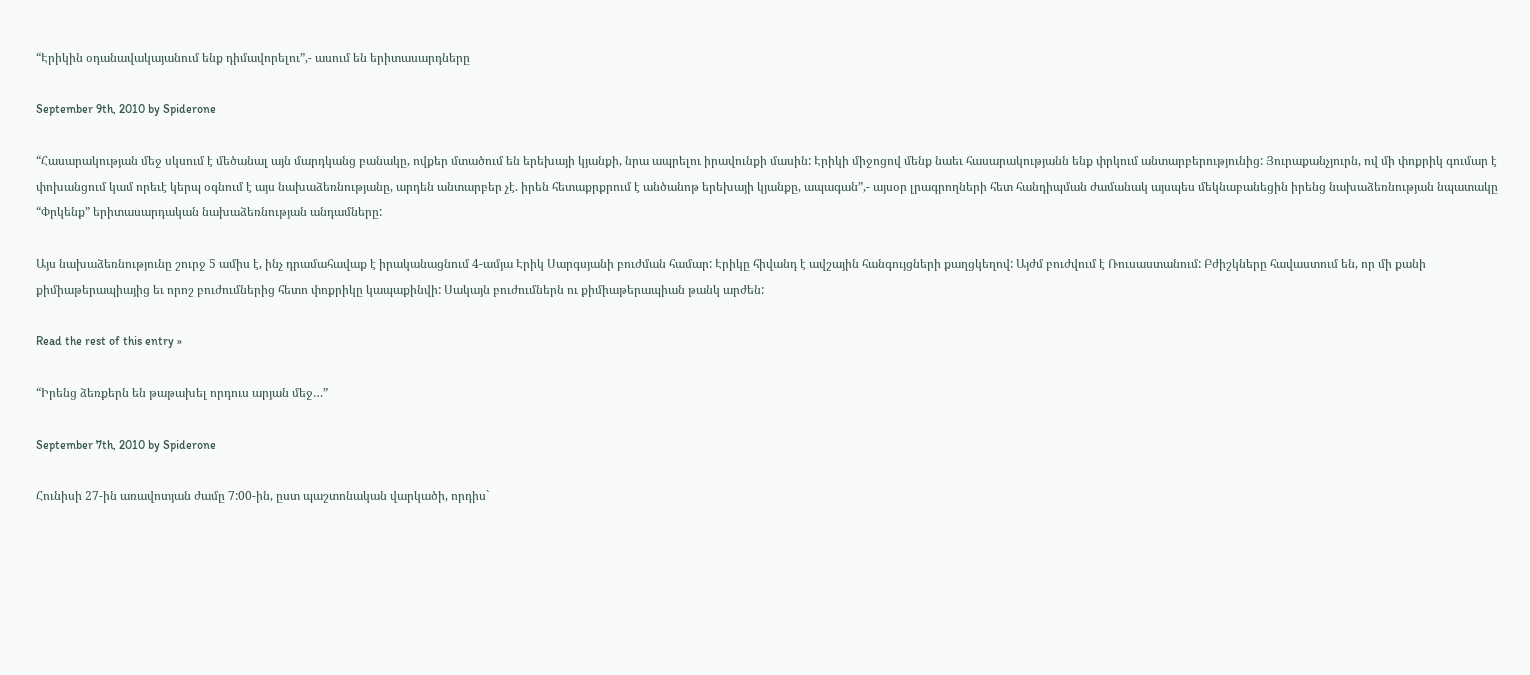“Էրիկին օդանավակայանում ենք դիմավորելու”,- ասում են երիտասարդները

September 9th, 2010 by Spiderone

“Հասարակության մեջ սկսում է մեծանալ այն մարդկանց բանակը, ովքեր մտածում են երեխայի կյանքի, նրա ապրելու իրավունքի մասին: Էրիկի միջոցով մենք նաեւ հասարակությանն ենք փրկում անտարբերությունից: Յուրաքանչյուրն, ով մի փոքրիկ գումար է փոխանցում կամ որեւէ կերպ օգնում է այս նախաձեռնությանը, արդեն անտարբեր չէ. իրեն հետաքրքրում է անծանոթ երեխայի կյանքը, ապագան”,- այսօր լրագրողների հետ հանդիպման ժամանակ այսպես մեկնաբանեցին իրենց նախաձեռնության նպատակը “Փրկենք” երիտասարդական նախաձեռնության անդամները:

Այս նախաձեռնությունը շուրջ 5 ամիս է, ինչ դրամահավաք է իրականացնում 4-ամյա Էրիկ Սարգսյանի բուժման համար: Էրիկը հիվանդ է ավշային հանգույցների քաղցկեղով: Այժմ բուժվում է Ռուսաստանում: Բժիշկները հավաստում են, որ մի քանի քիմիաթերապիայից եւ որոշ բուժումներից հետո փոքրիկը կապաքինվի: Սակայն բուժումներն ու քիմիաթերապիան թանկ արժեն:

Read the rest of this entry »

“Իրենց ձեռքերն են թաթախել որդուս արյան մեջ…”

September 7th, 2010 by Spiderone

Հունիսի 27-ին առավոտյան ժամը 7:00-ին, ըստ պաշտոնական վարկածի, որդիս`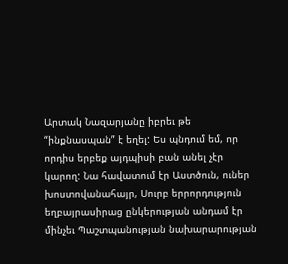Արտակ Նազարյանը իբրեւ թե “ինքնասպան” է եղել: Ես պնդում եմ, որ որդիս երբեք այդպիսի բան անել չէր կարող: Նա հավատում էր Աստծուն, ուներ խոստովանահայր, Սուրբ երրորդություն եղբայրասիրաց ընկերության անդամ էր մինչեւ Պաշտպանության նախարարության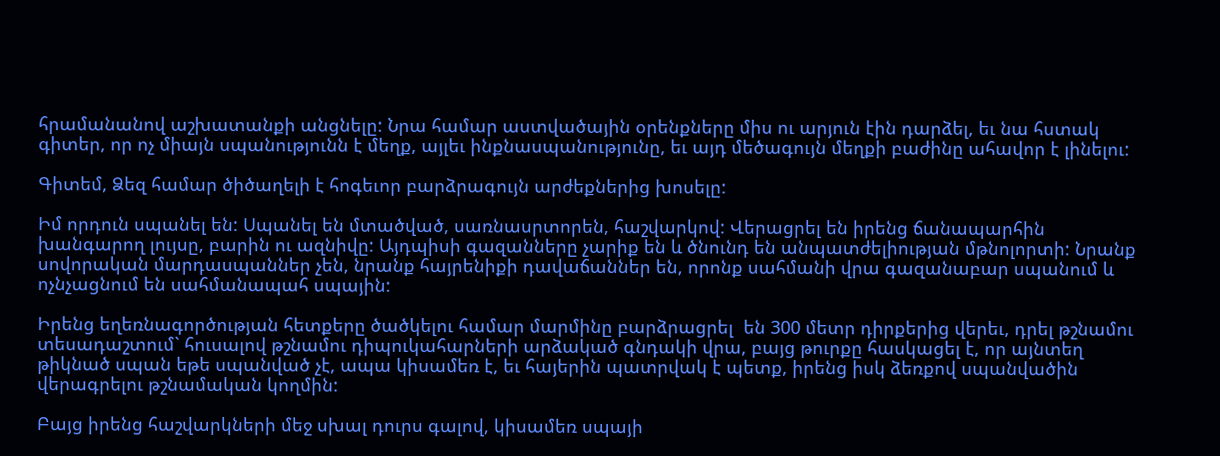հրամանանով աշխատանքի անցնելը: Նրա համար աստվածային օրենքները միս ու արյուն էին դարձել, եւ նա հստակ գիտեր, որ ոչ միայն սպանությունն է մեղք, այլեւ ինքնասպանությունը, եւ այդ մեծագույն մեղքի բաժինը ահավոր է լինելու:

Գիտեմ, Ձեզ համար ծիծաղելի է հոգեւոր բարձրագույն արժեքներից խոսելը:

Իմ որդուն սպանել են: Սպանել են մտածված, սառնասրտորեն, հաշվարկով: Վերացրել են իրենց ճանապարհին խանգարող լույսը, բարին ու ազնիվը: Այդպիսի գազանները չարիք են և ծնունդ են անպատժելիության մթնոլորտի: Նրանք սովորական մարդասպաններ չեն, նրանք հայրենիքի դավաճաններ են, որոնք սահմանի վրա գազանաբար սպանում և ոչնչացնում են սահմանապահ սպային:

Իրենց եղեռնագործության հետքերը ծածկելու համար մարմինը բարձրացրել  են 300 մետր դիրքերից վերեւ, դրել թշնամու տեսադաշտում` հուսալով թշնամու դիպուկահարների արձակած գնդակի վրա, բայց թուրքը հասկացել է, որ այնտեղ թիկնած սպան եթե սպանված չէ, ապա կիսամեռ է, եւ հայերին պատրվակ է պետք, իրենց իսկ ձեռքով սպանվածին վերագրելու թշնամական կողմին:

Բայց իրենց հաշվարկների մեջ սխալ դուրս գալով, կիսամեռ սպայի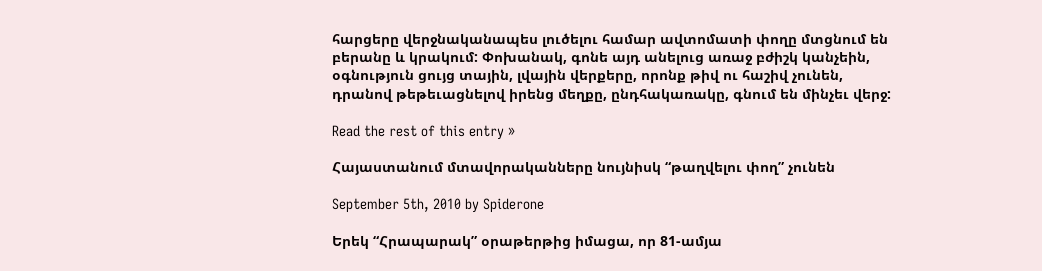հարցերը վերջնականապես լուծելու համար ավտոմատի փողը մտցնում են բերանը և կրակում: Փոխանակ, գոնե այդ անելուց առաջ բժիշկ կանչեին, օգնություն ցույց տային, լվային վերքերը, որոնք թիվ ու հաշիվ չունեն, դրանով թեթեւացնելով իրենց մեղքը, ընդհակառակը, գնում են մինչեւ վերջ:

Read the rest of this entry »

Հայաստանում մտավորականները նույնիսկ “թաղվելու փող” չունեն

September 5th, 2010 by Spiderone

Երեկ “Հրապարակ” օրաթերթից իմացա, որ 81-ամյա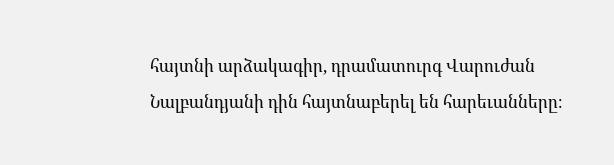հայտնի արձակագիր, դրամատուրգ Վարուժան Նալբանդյանի դին հայտնաբերել են հարեւանները։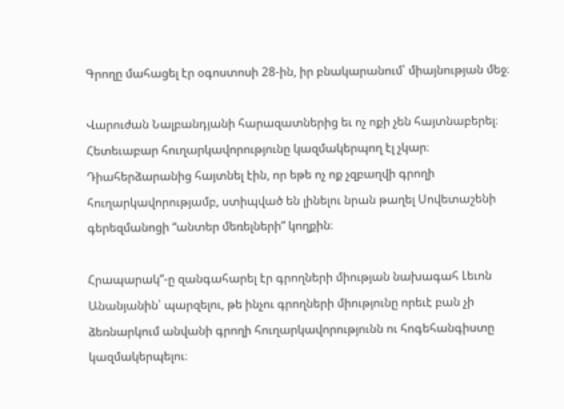Գրողը մահացել էր օգոստոսի 28-ին, իր բնակարանում՝ միայնության մեջ։

Վարուժան Նալբանդյանի հարազատներից եւ ոչ ոքի չեն հայտնաբերել։ Հետեւաբար հուղարկավորությունը կազմակերպող էլ չկար։ Դիահերձարանից հայտնել էին, որ եթե ոչ ոք չզբաղվի գրողի հուղարկավորությամբ, ստիպված են լինելու նրան թաղել Սովետաշենի գերեզմանոցի “անտեր մեռելների” կողքին։

Հրապարակ”-ը զանգահարել էր գրողների միության նախագահ Լեւոն Անանյանին՝ պարզելու, թե ինչու գրողների միությունը որեւէ բան չի ձեռնարկում անվանի գրողի հուղարկավորությունն ու հոգեհանգիստը կազմակերպելու։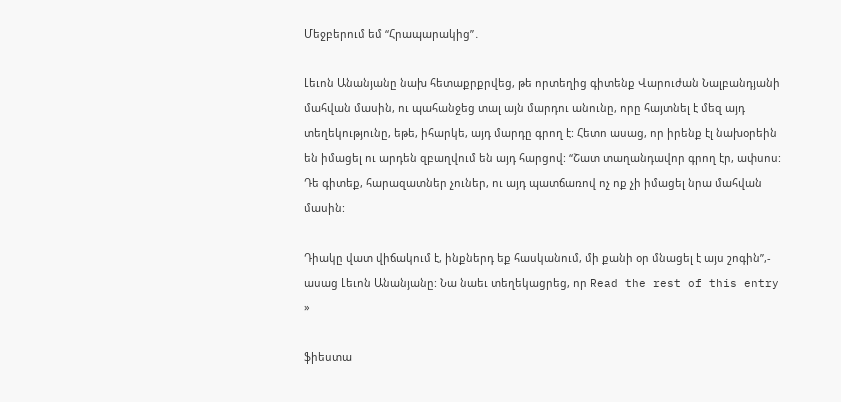Մեջբերում եմ “Հրապարակից”․

Լեւոն Անանյանը նախ հետաքրքրվեց, թե որտեղից գիտենք Վարուժան Նալբանդյանի մահվան մասին, ու պահանջեց տալ այն մարդու անունը, որը հայտնել է մեզ այդ տեղեկությունը, եթե, իհարկե, այդ մարդը գրող է: Հետո ասաց, որ իրենք էլ նախօրեին են իմացել ու արդեն զբաղվում են այդ հարցով: “Շատ տաղանդավոր գրող էր, ափսոս: Դե գիտեք, հարազատներ չուներ, ու այդ պատճառով ոչ ոք չի իմացել նրա մահվան մասին:

Դիակը վատ վիճակում է, ինքներդ եք հասկանում, մի քանի օր մնացել է այս շոգին”,- ասաց Լեւոն Անանյանը: Նա նաեւ տեղեկացրեց, որ Read the rest of this entry »

ֆիեստա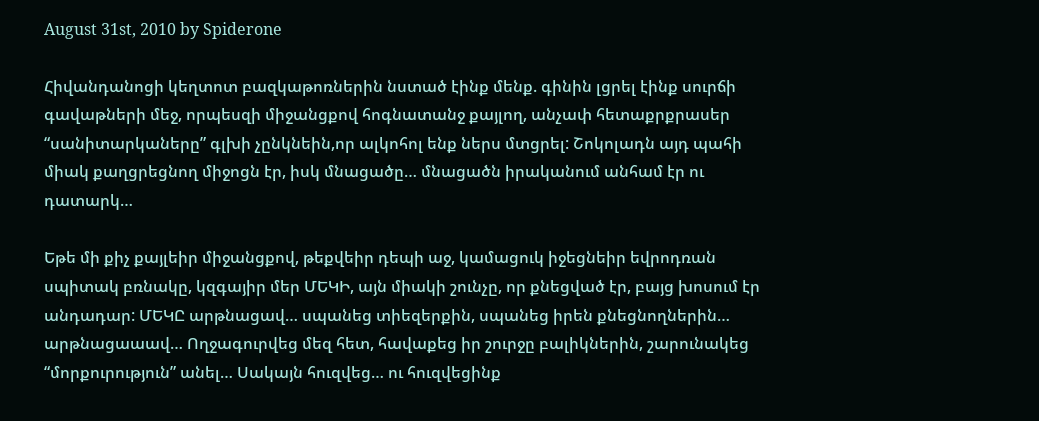August 31st, 2010 by Spiderone

Հիվանդանոցի կեղտոտ բազկաթոռներին նստած էինք մենք. գինին լցրել էինք սուրճի գավաթների մեջ, որպեսզի միջանցքով հոգնատանջ քայլող, անչափ հետաքրքրասեր “սանիտարկաները” գլխի չընկնեին,որ ալկոհոլ ենք ներս մտցրել: Շոկոլադն այդ պահի միակ քաղցրեցնող միջոցն էր, իսկ մնացածը… մնացածն իրականում անհամ էր ու դատարկ…

Եթե մի քիչ քայլեիր միջանցքով, թեքվեիր դեպի աջ, կամացուկ իջեցնեիր եվրոդռան սպիտակ բռնակը, կզգայիր մեր ՄԵԿԻ, այն միակի շունչը, որ քնեցված էր, բայց խոսում էր անդադար: ՄԵԿԸ արթնացավ… սպանեց տիեզերքին, սպանեց իրեն քնեցնողներին… արթնացաաավ… Ողջագուրվեց մեզ հետ, հավաքեց իր շուրջը բալիկներին, շարունակեց “մորքուրություն” անել… Սակայն հուզվեց… ու հուզվեցինք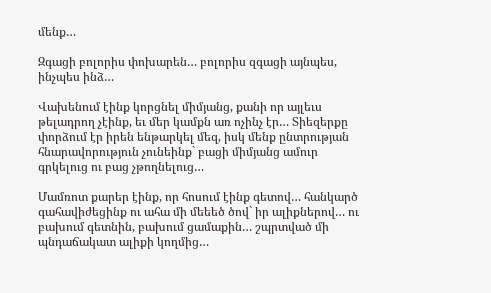մենք…

Զգացի բոլորիս փոխարեն… բոլորիս զգացի այնպես, ինչպես ինձ…

Վախենում էինք կորցնել միմյանց, քանի որ այլեւս թելադրող չէինք, եւ մեր կամքն առ ոչինչ էր… Տիեզերքը փորձում էր իրեն ենթարկել մեզ, իսկ մենք ընտրության հնարավորություն չունեինք` բացի միմյանց ամուր գրկելուց ու բաց չթողնելուց…

Մամռոտ քարեր էինք, որ հոսում էինք գետով… հանկարծ գահավիժեցինք ու ահա մի մեեեծ ծով` իր ալիքներով… ու բախում գետնին, բախում ցամաքին… շպրտված մի պնդաճակատ ալիքի կողմից…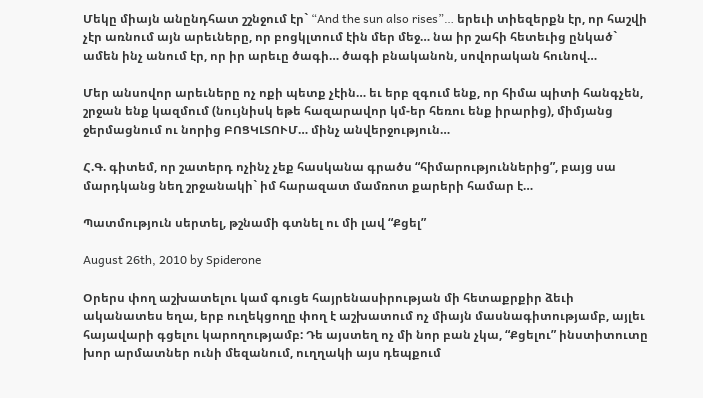Մեկը միայն անընդհատ շշնջում էր` “And the sun also rises”… երեւի տիեզերքն էր, որ հաշվի չէր առնում այն արեւները, որ բոցկլտում էին մեր մեջ… նա իր շահի հետեւից ընկած` ամեն ինչ անում էր, որ իր արեւը ծագի… ծագի բնականոն, սովորական հունով…

Մեր անսովոր արեւները ոչ ոքի պետք չէին… եւ երբ զգում ենք, որ հիմա պիտի հանգչեն, շրջան ենք կազմում (նույնիսկ եթե հազարավոր կմ-եր հեռու ենք իրարից), միմյանց ջերմացնում ու նորից ԲՈՑԿԼՏՈՒՄ… մինչ անվերջություն…

Հ.Գ. գիտեմ, որ շատերդ ոչինչ չեք հասկանա գրածս “հիմարություններից”, բայց սա մարդկանց նեղ շրջանակի` իմ հարազատ մամռոտ քարերի համար է…

Պատմություն սերտել, թշնամի գտնել ու մի լավ “Քցել”

August 26th, 2010 by Spiderone

Օրերս փող աշխատելու կամ գուցե հայրենասիրության մի հետաքրքիր ձեւի ականատես եղա, երբ ուղեկցողը փող է աշխատում ոչ միայն մասնագիտությամբ, այլեւ հայավարի գցելու կարողությամբ: Դե այստեղ ոչ մի նոր բան չկա, “Քցելու” ինստիտուտը խոր արմատներ ունի մեզանում, ուղղակի այս դեպքում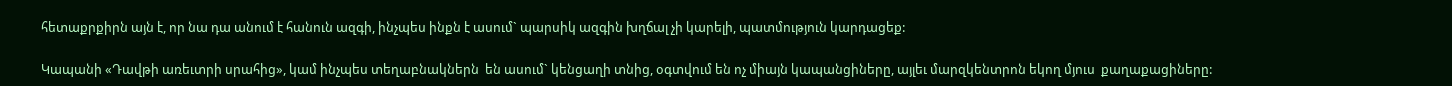հետաքրքիրն այն է, որ նա դա անում է հանուն ազգի, ինչպես ինքն է ասում` պարսիկ ազգին խղճալ չի կարելի, պատմություն կարդացեք:

Կապանի «Դավթի առեւտրի սրահից», կամ ինչպես տեղաբնակներն  են ասում` կենցաղի տնից, օգտվում են ոչ միայն կապանցիները, այլեւ մարզկենտրոն եկող մյուս  քաղաքացիները: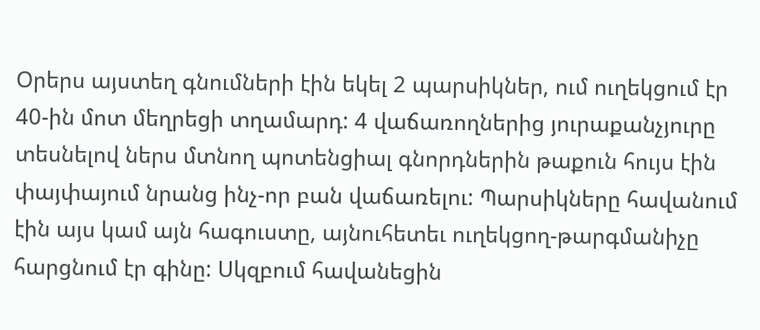Օրերս այստեղ գնումների էին եկել 2 պարսիկներ, ում ուղեկցում էր 40-ին մոտ մեղրեցի տղամարդ: 4 վաճառողներից յուրաքանչյուրը տեսնելով ներս մտնող պոտենցիալ գնորդներին թաքուն հույս էին փայփայում նրանց ինչ-որ բան վաճառելու: Պարսիկները հավանում էին այս կամ այն հագուստը, այնուհետեւ ուղեկցող-թարգմանիչը հարցնում էր գինը: Սկզբում հավանեցին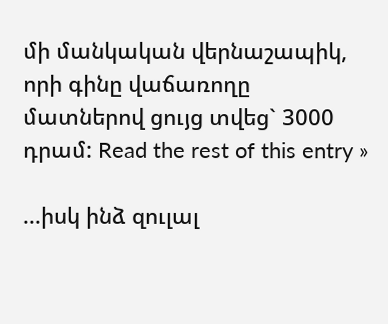մի մանկական վերնաշապիկ, որի գինը վաճառողը մատներով ցույց տվեց` 3000 դրամ: Read the rest of this entry »

...իսկ ինձ զուլալ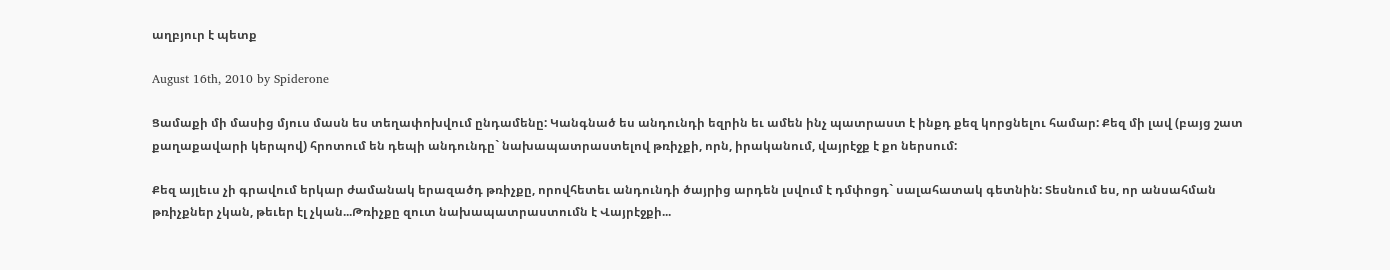աղբյուր է պետք

August 16th, 2010 by Spiderone

Ցամաքի մի մասից մյուս մասն ես տեղափոխվում ընդամենը: Կանգնած ես անդունդի եզրին եւ ամեն ինչ պատրաստ է ինքդ քեզ կորցնելու համար: Քեզ մի լավ (բայց շատ քաղաքավարի կերպով) հրոտում են դեպի անդունդը` նախապատրաստելով թռիչքի, որն, իրականում, վայրէջք է քո ներսում:

Քեզ այլեւս չի գրավում երկար ժամանակ երազածդ թռիչքը, որովհետեւ անդունդի ծայրից արդեն լսվում է դմփոցդ` սալահատակ գետնին: Տեսնում ես, որ անսահման թռիչքներ չկան, թեւեր էլ չկան...Թռիչքը զուտ նախապատրաստումն է Վայրէջքի...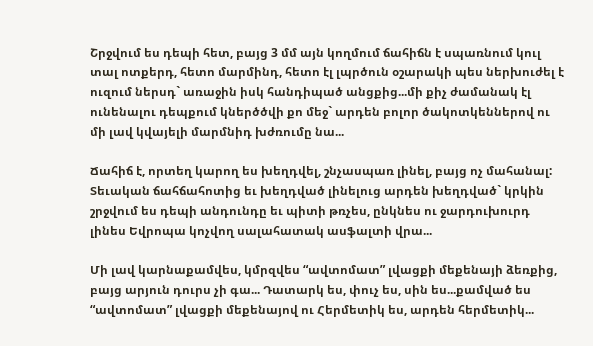Շրջվում ես դեպի հետ, բայց 3 մմ այն կողմում ճահիճն է սպառնում կուլ տալ ոտքերդ, հետո մարմինդ, հետո էլ լպրծուն օշարակի պես ներխուժել է ուզում ներսդ` առաջին իսկ հանդիպած անցքից...մի քիչ ժամանակ էլ ունենալու դեպքում կներծծվի քո մեջ` արդեն բոլոր ծակոտկեններով ու մի լավ կվայելի մարմնիդ խժռումը նա...

Ճահիճ է, որտեղ կարող ես խեղդվել, շնչասպառ լինել, բայց ոչ մահանալ: Տեւական ճահճահոտից եւ խեղդված լինելուց արդեն խեղդված` կրկին շրջվում ես դեպի անդունդը եւ պիտի թռչես, ընկնես ու ջարդուխուրդ լինես Եվրոպա կոչվող սալահատակ ասֆալտի վրա...

Մի լավ կարնաքամվես, կմրզվես “ավտոմատ” լվացքի մեքենայի ձեռքից, բայց արյուն դուրս չի գա... Դատարկ ես, փուչ ես, սին ես...քամված ես “ավտոմատ” լվացքի մեքենայով ու Հերմետիկ ես, արդեն հերմետիկ...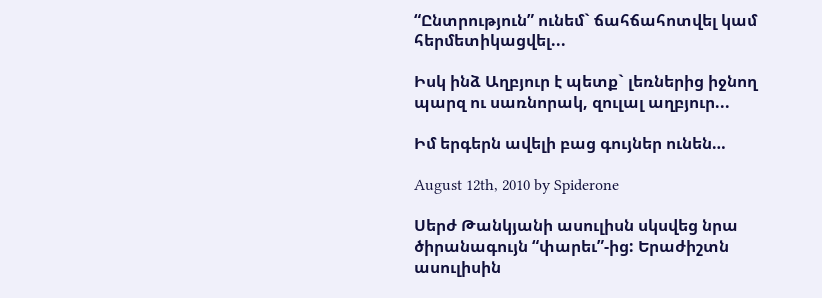“Ընտրություն” ունեմ` ճահճահոտվել կամ հերմետիկացվել...

Իսկ ինձ Աղբյուր է պետք` լեռներից իջնող պարզ ու սառնորակ, զուլալ աղբյուր...

Իմ երգերն ավելի բաց գույներ ունեն…

August 12th, 2010 by Spiderone

Սերժ Թանկյանի ասուլիսն սկսվեց նրա ծիրանագույն “փարեւ”-ից: Երաժիշտն ասուլիսին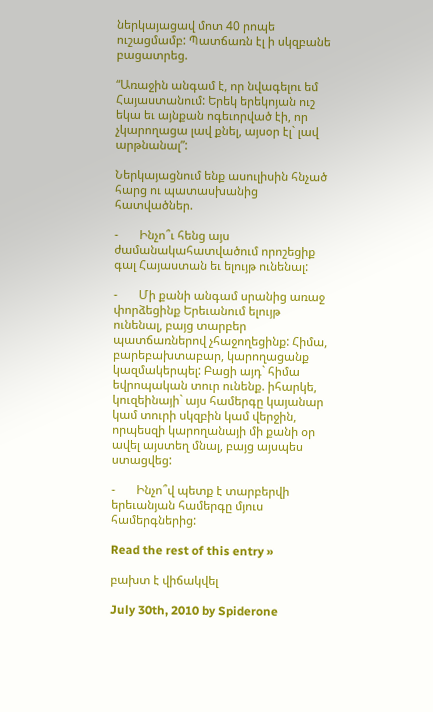ներկայացավ մոտ 40 րոպե ուշացմամբ: Պատճառն էլ ի սկզբանե բացատրեց.

“Առաջին անգամ է, որ նվագելու եմ Հայաստանում: Երեկ երեկոյան ուշ եկա եւ այնքան ոգեւորված էի, որ չկարողացա լավ քնել, այսօր էլ` լավ արթնանալ”:

Ներկայացնում ենք ասուլիսին հնչած հարց ու պատասխանից հատվածներ.

-       Ինչո՞ւ հենց այս ժամանակահատվածում որոշեցիք գալ Հայաստան եւ ելույթ ունենալ:

-       Մի քանի անգամ սրանից առաջ փորձեցինք Երեւանում ելույթ ունենալ, բայց տարբեր պատճառներով չհաջողեցինք: Հիմա, բարեբախտաբար, կարողացանք կազմակերպել: Բացի այդ` հիմա եվրոպական տուր ունենք. իհարկե, կուզեինայի` այս համերգը կայանար կամ տուրի սկզբին կամ վերջին, որպեսզի կարողանայի մի քանի օր ավել այստեղ մնալ, բայց այսպես ստացվեց:

-       Ինչո՞վ պետք է տարբերվի երեւանյան համերգը մյուս համերգներից:

Read the rest of this entry »

բախտ է վիճակվել

July 30th, 2010 by Spiderone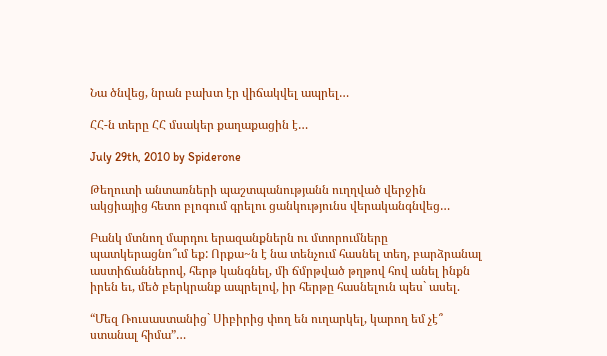Նա ծնվեց, նրան բախտ էր վիճակվել ապրել…

ՀՀ-ն տերը ՀՀ մսակեր քաղաքացին է…

July 29th, 2010 by Spiderone

Թեղուտի անտառների պաշտպանությանն ուղղված վերջին ակցիայից հետո բլոգում գրելու ցանկությունս վերականգնվեց…

Բանկ մտնող մարդու երազանքներն ու մտորումները պատկերացնո՞ւմ եք: Որքա~ն է նա տենչում հասնել տեղ, բարձրանալ աստիճաններով, հերթ կանգնել, մի ճմրթված թղթով հով անել ինքն իրեն եւ, մեծ բերկրանք ապրելով, իր հերթը հասնելուն պես` ասել.

“Մեզ Ռուսաստանից` Սիբիրից փող են ուղարկել, կարող եմ չէ՞ ստանալ հիմա”…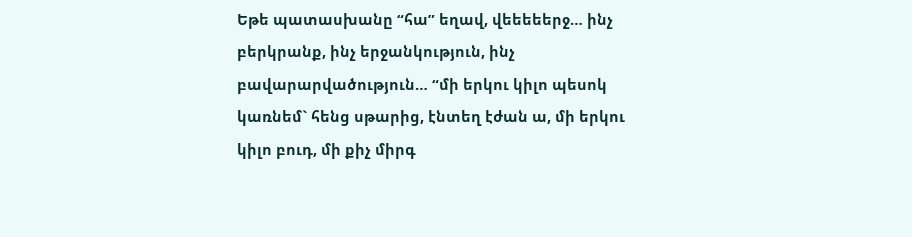Եթե պատասխանը “հա” եղավ, վեեեեերջ… ինչ բերկրանք, ինչ երջանկություն, ինչ բավարարվածություն… “մի երկու կիլո պեսոկ կառնեմ` հենց սթարից, էնտեղ էժան ա, մի երկու կիլո բուդ, մի քիչ միրգ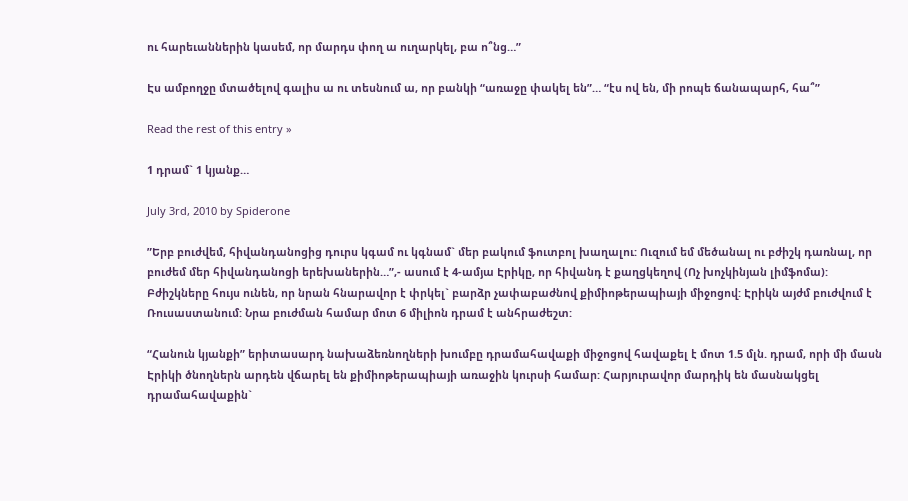ու հարեւաններին կասեմ, որ մարդս փող ա ուղարկել, բա ո՞նց…”

Էս ամբողջը մտածելով գալիս ա ու տեսնում ա, որ բանկի “առաջը փակել են”… “էս ով են, մի րոպե ճանապարհ, հա՞”

Read the rest of this entry »

1 դրամ` 1 կյանք…

July 3rd, 2010 by Spiderone

”Երբ բուժվեմ, հիվանդանոցից դուրս կգամ ու կգնամ` մեր բակում ֆուտբոլ խաղալու: Ուզում եմ մեծանալ ու բժիշկ դառնալ, որ բուժեմ մեր հիվանդանոցի երեխաներին…”,- ասում է 4-ամյա Էրիկը, որ հիվանդ է քաղցկեղով (Ոչ խոչկինյան լիմֆոմա): Բժիշկները հույս ունեն, որ նրան հնարավոր է փրկել` բարձր չափաբաժնով քիմիոթերապիայի միջոցով: Էրիկն այժմ բուժվում է Ռուսաստանում: Նրա բուժման համար մոտ 6 միլիոն դրամ է անհրաժեշտ:

“Հանուն կյանքի” երիտասարդ նախաձեռնողների խումբը դրամահավաքի միջոցով հավաքել է մոտ 1.5 մլն. դրամ, որի մի մասն Էրիկի ծնողներն արդեն վճարել են քիմիոթերապիայի առաջին կուրսի համար: Հարյուրավոր մարդիկ են մասնակցել դրամահավաքին`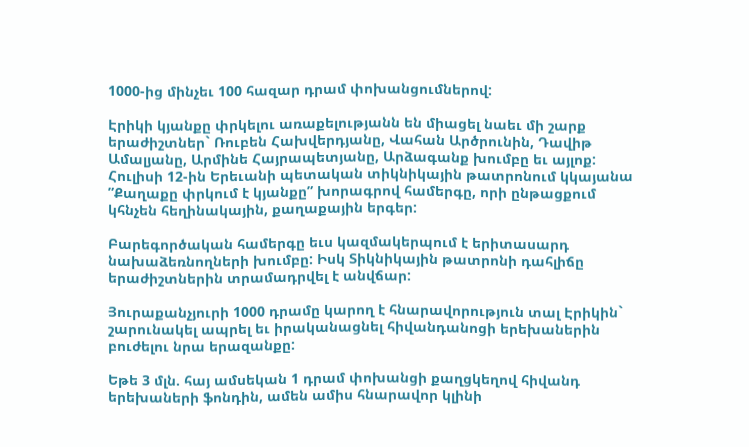1000-ից մինչեւ 100 հազար դրամ փոխանցումներով:

Էրիկի կյանքը փրկելու առաքելությանն են միացել նաեւ մի շարք երաժիշտներ` Ռուբեն Հախվերդյանը, Վահան Արծրունին, Դավիթ Ամալյանը, Արմինե Հայրապետյանը, Արձագանք խումբը եւ այլոք: Հուլիսի 12-ին Երեւանի պետական տիկնիկային թատրոնում կկայանա ”Քաղաքը փրկում է կյանքը” խորագրով համերգը, որի ընթացքում կհնչեն հեղինակային, քաղաքային երգեր:

Բարեգործական համերգը եւս կազմակերպում է երիտասարդ նախաձեռնողների խումբը: Իսկ Տիկնիկային թատրոնի դահլիճը երաժիշտներին տրամադրվել է անվճար:

Յուրաքանչյուրի 1000 դրամը կարող է հնարավորություն տալ Էրիկին` շարունակել ապրել եւ իրականացնել հիվանդանոցի երեխաներին բուժելու նրա երազանքը:

Եթե 3 մլն. հայ ամսեկան 1 դրամ փոխանցի քաղցկեղով հիվանդ երեխաների ֆոնդին, ամեն ամիս հնարավոր կլինի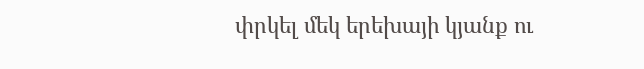փրկել մեկ երեխայի կյանք ու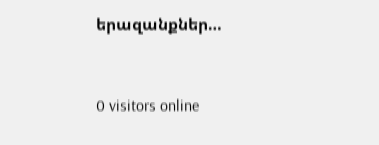երազանքներ…


0 visitors online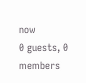now
0 guests, 0 members